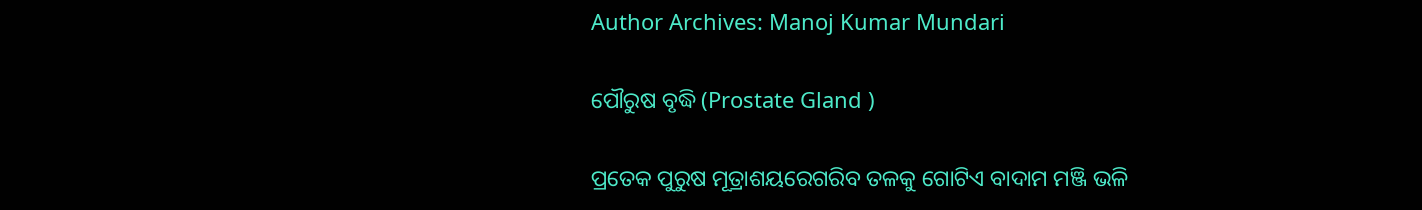Author Archives: Manoj Kumar Mundari

ପୌରୁଷ ବୃଦ୍ଧି (Prostate Gland )

ପ୍ରତେକ ପୁରୁଷ ମୂତ୍ରାଶୟରେଗରିବ ତଳକୁ ଗୋଟିଏ ବାଦାମ ମଞ୍ଜି ଭଳି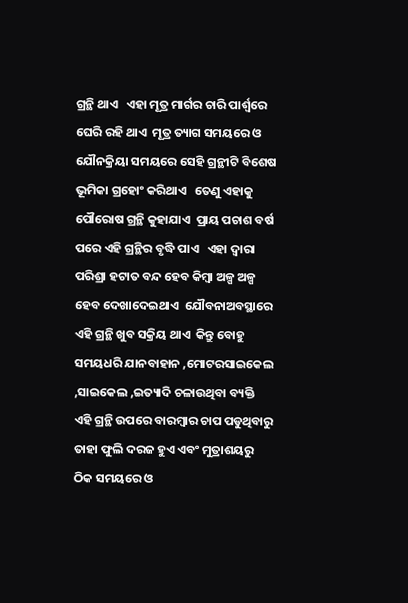ଗ୍ରନ୍ଥି ଥାଏ   ଏହା ମୂତ୍ର ମାର୍ଗର ଚାରି ପାର୍ଶ୍ୱରେ ଘେରି ରହି ଥାଏ  ମୂତ୍ର ତ୍ୟାଗ ସମୟରେ ଓ ଯୌନକ୍ରିୟା ସମୟରେ ସେହି ଗ୍ରନ୍ଥୀଟି ବିଶେଷ ଭୂମିକା ଗ୍ରହୋଂ କରିଥାଏ   ତେଣୁ ଏହାକୁ ପୌରୋଷ ଗ୍ରନ୍ଥି କୁହାଯାଏ  ପ୍ରାୟ ପଚାଶ ବର୍ଷ ପରେ ଏହି ଗ୍ରନ୍ଥିର ବୃଦ୍ଧି ପାଏ   ଏହା ଦ୍ୱାରା ପରିଶ୍ରା ହଟାତ ବନ୍ଦ ହେବ କିମ୍ବା ଅଳ୍ପ ଅଳ୍ପ ହେବ ଦେଖାଦେଇଥାଏ  ଯୌବନାଅବସ୍ଥାରେ ଏହି ଗ୍ରନ୍ଥି ଖୁବ ସକ୍ରିୟ ଥାଏ  କିନ୍ତୁ ବୋହୁ ସମୟଧରି ଯାନବାହାନ ,ମୋଟରସାଇକେଲ ,ସାଇକେଲ ,ଇତ୍ୟାଦି ଚଳାଉଥିବା ବ୍ୟକ୍ତି ଏହି ଗ୍ରନ୍ଥି ଉପରେ ବାରମ୍ବାର ଚାପ ପଡୁଥିବାରୁ ତାହା ଫୁଲି ଦରଜ ହୁଏ ଏବଂ ମୁତ୍ରାଶୟରୁ ଠିକ ସମୟରେ ଓ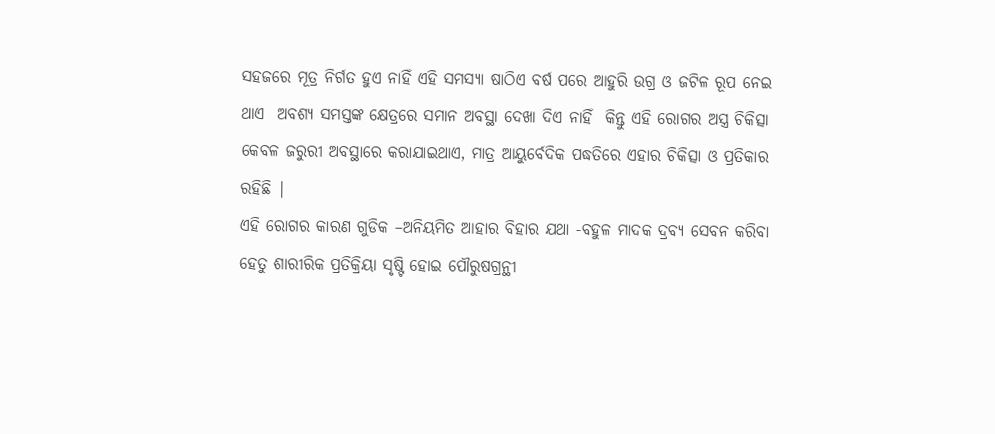ସହଜରେ ମୂତ୍ର ନିର୍ଗତ ହୁଏ ନାହିଁ ଏହି ସମସ୍ୟା ଷାଠିଏ ବର୍ଷ ପରେ ଆହୁରି ଉଗ୍ର ଓ ଜଟିଳ ରୂପ ନେଇ ଥାଏ  ଅବଶ୍ୟ ସମସ୍ତଙ୍କ କ୍ଷେତ୍ରରେ ସମାନ ଅବସ୍ଥା ଦେଖା ଦିଏ ନାହିଁ  କିନ୍ତୁ ଏହି ରୋଗର ଅସ୍ତ୍ର ଚିକିତ୍ସା କେବଳ ଜରୁରୀ ଅବସ୍ଥାରେ କରାଯାଇଥାଏ, ମାତ୍ର ଆୟୁର୍ବେଦିକ ପଦ୍ଧତିରେ ଏହାର ଚିକିତ୍ସା ଓ ପ୍ରତିକାର ରହିଛି |
ଏହି ରୋଗର କାରଣ ଗୁଡିକ –ଅନିୟମିତ ଆହାର ବିହାର ଯଥା -ବହୁଳ ମାଦକ ଦ୍ରବ୍ୟ ସେବନ କରିବା ହେତୁ ଶାରୀରିକ ପ୍ରତିକ୍ରିୟା ସୃଷ୍ଟି ହୋଇ ପୌରୁଷଗ୍ରନ୍ଥୀ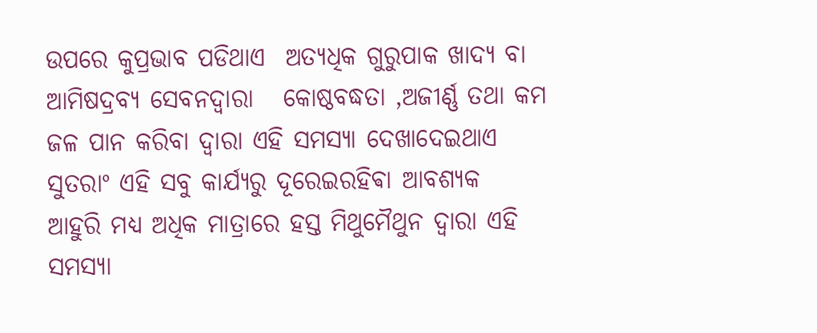ଉପରେ କୁପ୍ରଭାବ ପଡିଥାଏ  ଅତ୍ୟଧିକ ଗୁରୁପାକ ଖାଦ୍ୟ ବା ଆମିଷଦ୍ରବ୍ୟ ସେବନଦ୍ୱାରା   କୋଷ୍ଠବଦ୍ଧତା ,ଅଜୀର୍ଣ୍ଣ ତଥା କମ ଜଳ ପାନ କରିବା ଦ୍ୱାରା ଏହି ସମସ୍ୟା ଦେଖାଦେଇଥାଏ  ସୁତରାଂ ଏହି ସବୁ କାର୍ଯ୍ୟରୁ ଦୂରେଇରହିଵା ଆବଶ୍ୟକ  ଆହୁରି ମଧ୍ୟ ଅଧିକ ମାତ୍ରାରେ ହସ୍ତ ମିଥୁମୈଥୁନ ଦ୍ୱାରା ଏହି ସମସ୍ୟା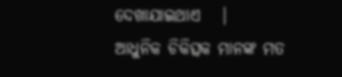ଦେଖାଯାଇଥାଏ   |
ଆଧୁନିକ ଚିକିତ୍ସକ ମାନଙ୍କ ମତ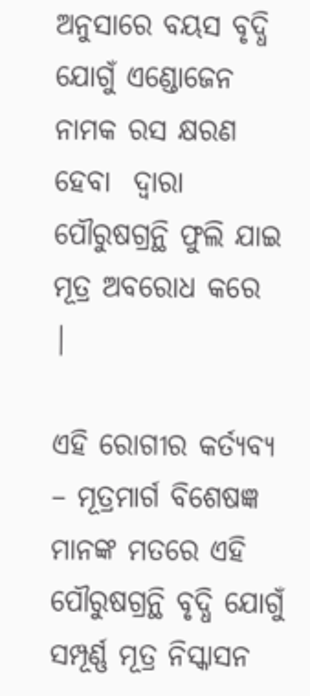ଅନୁସାରେ ବୟସ ବୃଦ୍ଧି ଯୋଗୁଁ ଏଣ୍ଡୋଜେନ ନାମକ ରସ କ୍ଷରଣ ହେବା  ଦ୍ୱାରା ପୌରୁଷଗ୍ରନ୍ଥି ଫୁଲି ଯାଇ ମୂତ୍ର ଅବରୋଧ କରେ  |

ଏହି ରୋଗୀର କର୍ତ୍ୟବ୍ୟ – ମୂତ୍ରମାର୍ଗ ବିଶେଷଜ୍ଞ ମାନଙ୍କ ମତରେ ଏହି ପୌରୁଷଗ୍ରନ୍ଥି ବୃଦ୍ଧି ଯୋଗୁଁ ସମ୍ପୂର୍ଣ୍ଣ ମୂତ୍ର ନିସ୍କାସନ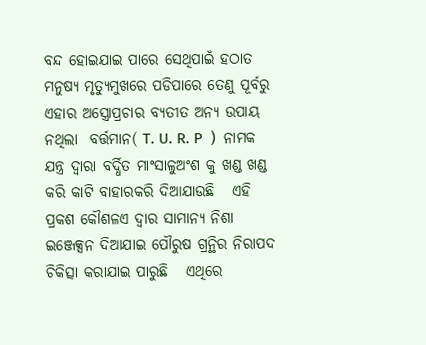ବନ୍ଦ ହୋଇଯାଇ ପାରେ ସେଥିପାଇଁ ହଠାତ ମନୁଷ୍ୟ ମୃତ୍ୟୁମୁଖରେ ପଡିପାରେ ତେଣୁ ପୂର୍ବରୁ ଏହାର ଅସ୍ତ୍ରୋପ୍ରଚାର ବ୍ୟତୀତ ଅନ୍ୟ ଉପାୟ ନଥିଲା  ବର୍ତ୍ତମାନ( T. U. R. P  )  ନାମକ ଯନ୍ତ୍ର ଦ୍ୱାରା ବର୍ଦ୍ଧିତ ମାଂସାଳୁଅଂଶ କୁ ଖଣ୍ଡ ଖଣ୍ଡ କରି କାଟି ବାହାରକରି ଦିଆଯାଉଛି   ଏହି ପ୍ରକଶ କୌଶଳଏ ଦ୍ୱାର ସାମାନ୍ୟ ନିଶା ଇଞ୍ଜେକ୍ସନ ଦିଆଯାଇ ପୌରୁଷ ଗ୍ରନ୍ଥିର ନିରାପଦ ଚିକିତ୍ସା କରାଯାଇ ପାରୁଛି   ଏଥିରେ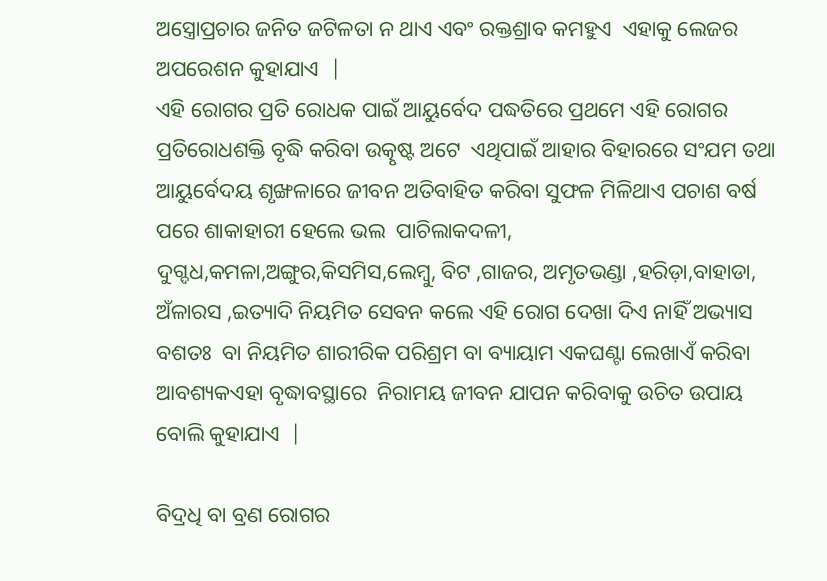ଅସ୍ତ୍ରୋପ୍ରଚାର ଜନିତ ଜଟିଳତା ନ ଥାଏ ଏବଂ ରକ୍ତଶ୍ରାବ କମହୁଏ  ଏହାକୁ ଲେଜର ଅପରେଶନ କୁହାଯାଏ  |
ଏହି ରୋଗର ପ୍ରତି ରୋଧକ ପାଇଁ ଆୟୁର୍ବେଦ ପଦ୍ଧତିରେ ପ୍ରଥମେ ଏହି ରୋଗର ପ୍ରତିରୋଧଶକ୍ତି ବୃଦ୍ଧି କରିବା ଉତ୍କୃଷ୍ଟ ଅଟେ  ଏଥିପାଇଁ ଆହାର ବିହାରରେ ସଂଯମ ତଥା ଆୟୁର୍ବେଦୟ ଶୃଙ୍ଖଳାରେ ଜୀବନ ଅତିବାହିତ କରିବା ସୁଫଳ ମିଳିଥାଏ ପଚାଶ ବର୍ଷ ପରେ ଶାକାହାରୀ ହେଲେ ଭଲ  ପାଚିଲାକଦଳୀ, ଦୁଗ୍ଦଧ,କମଳା,ଅଙ୍ଗୁର,କିସମିସ,ଲେମ୍ବୁ, ବିଟ ,ଗାଜର, ଅମୃତଭଣ୍ଡା ,ହରିଡ଼ା,ବାହାଡା,
ଅଁଳାରସ ,ଇତ୍ୟାଦି ନିୟମିତ ସେବନ କଲେ ଏହି ରୋଗ ଦେଖା ଦିଏ ନାହିଁ ଅଭ୍ୟାସ ବଶତଃ  ବା ନିୟମିତ ଶାରୀରିକ ପରିଶ୍ରମ ବା ବ୍ୟାୟାମ ଏକଘଣ୍ଟା ଲେଖାଏଁ କରିବା ଆବଶ୍ୟକଏହା ବୃଦ୍ଧାବସ୍ଥାରେ  ନିରାମୟ ଜୀବନ ଯାପନ କରିବାକୁ ଉଚିତ ଉପାୟ ବୋଲି କୁହାଯାଏ  |

ବିଦ୍ରଧି ବା ବ୍ରଣ ରୋଗର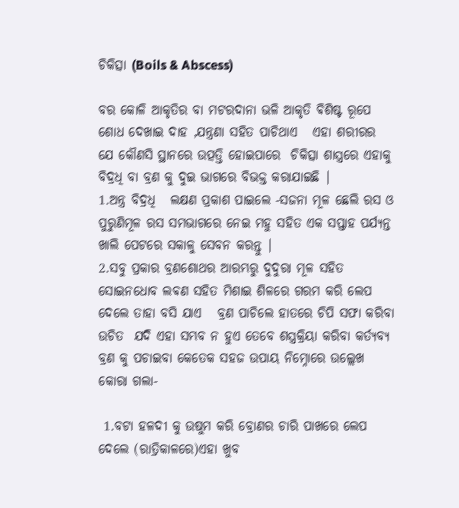ଚିକିତ୍ସା (Boils & Abscess)

ବର କୋଳି ଆକୃତିର ବା ମଟରଦାନା ଭଳି ଆକୃତି ଵିଶିଷ୍ଟ ରୂପେ ଶୋଧ ଦେଖାଇ ଦାହ ,ଯନ୍ତ୍ରଣା ସହିତ ପାଚିଥାଏ   ଏହା ଶରୀରର ଯେ କୌଣସି ସ୍ଥାନରେ ଉତ୍ପତ୍ତି ହୋଇପାରେ  ଚିକିତ୍ସା ଶାସ୍ତ୍ରରେ ଏହାକୁ ବିଦ୍ରଧି ବା ବ୍ରଣ କୁ ଦୁଇ ଭାଗରେ ବିଭକ୍ତ କରାଯାଇଛି |
1.ଅନ୍ତ୍ର ବିଦ୍ରଧି   ଲକ୍ଷଣ ପ୍ରକାଶ ପାଇଲେ -ସଜନା ମୂଳ ଛେଲି ରସ ଓ ପୁରୁଣିମୂଳ ରସ ସମଭାଗରେ ନେଇ ମହୁ ସହିତ ଏକ ସପ୍ତାହ ପର୍ଯ୍ୟନ୍ତ ଖାଲି ପେଟରେ ସକାଳୁ ସେବନ କରନ୍ତୁ |
2.ସବୁ ପ୍ରକାର ବ୍ରଣଶୋଥର ଆରମ୍ଭରୁ ଦୁଦୁରା ମୂଳ ସହିତ ସୋଇନଧୋବ ଲଵଣ ସହିତ ମିଶାଇ ଶିଳରେ ଗରମ କରି ଲେପ ଦେଲେ ତାହା ବସି ଯାଏ   ବ୍ରଣ ପାଚିଲେ ହାତରେ ଚିପି ସଫା କରିବା ଉଚିତ  ଯଦି ଏହା ସମ୍ଭବ ନ ହୁଏ ତେବେ ଶସ୍ତ୍ରକ୍ରିୟା କରିବା କର୍ତ୍ୟବ୍ୟ ବ୍ରଣ କୁ ପଚାଇବା କେତେକ ସହଜ ଉପାୟ ନିମ୍ନୋରେ ଉଲ୍ଲେଖ କୋରା ଗଲା-

 1.ବଟା ହଳଦୀ କୁ ଉଷୁମ କରି ବ୍ରୋଣର ଚାରି ପାଖରେ ଲେପ ଦେଲେ (ରାତ୍ରିକାଳରେ)ଏହା ଖୁବ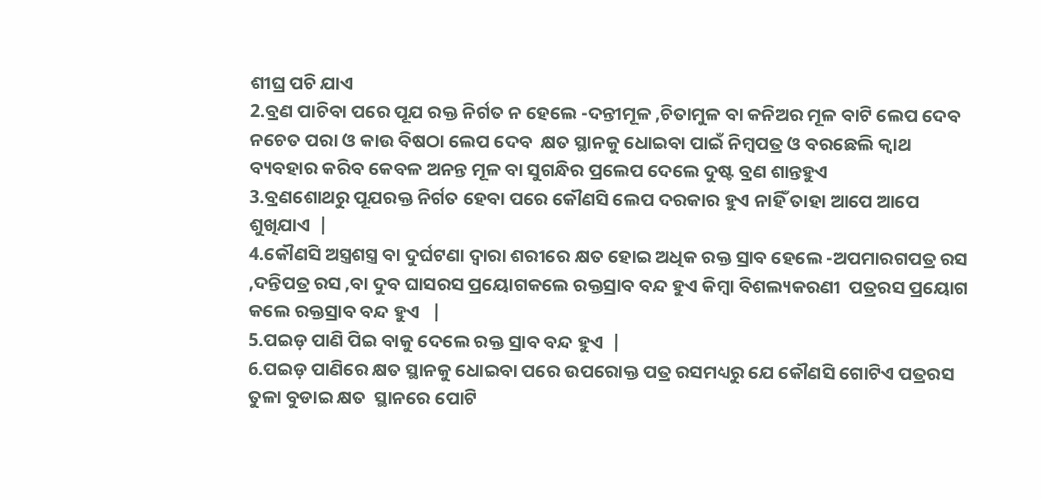ଶୀଘ୍ର ପଚି ଯାଏ
2.ବ୍ରଣ ପାଚିବା ପରେ ପୂଯ ରକ୍ତ ନିର୍ଗତ ନ ହେଲେ -ଦନ୍ତୀମୂଳ ,ଚିତାମୁଳ ବା କନିଅର ମୂଳ ବାଟି ଲେପ ଦେବ ନଚେତ ପରା ଓ କାଉ ବିଷଠା ଲେପ ଦେବ  କ୍ଷତ ସ୍ଥାନକୁ ଧୋଇବା ପାଇଁ ନିମ୍ବପତ୍ର ଓ ବରଛେଲି କ୍ୱାଥ ବ୍ୟବହାର କରିବ କେବଳ ଅନନ୍ତ ମୂଳ ବା ସୁଗନ୍ଧିର ପ୍ରଲେପ ଦେଲେ ଦୁଷ୍ଟ ବ୍ରଣ ଶାନ୍ତହୁଏ
3.ବ୍ରଣଶୋଥରୁ ପୂଯରକ୍ତ ନିର୍ଗତ ହେବା ପରେ କୌଣସି ଲେପ ଦରକାର ହୁଏ ନାହିଁ ତାହା ଆପେ ଆପେ ଶୁଖିଯାଏ  |
4.କୌଣସି ଅସ୍ତ୍ରଶସ୍ତ୍ର ବା ଦୁର୍ଘଟଣା ଦ୍ୱାରା ଶରୀରେ କ୍ଷତ ହୋଇ ଅଧିକ ରକ୍ତ ସ୍ରାବ ହେଲେ -ଅପମାରଗପତ୍ର ରସ ,ଦନ୍ତିପତ୍ର ରସ ,ବା ଦୁବ ଘାସରସ ପ୍ରୟୋଗକଲେ ରକ୍ତସ୍ରାବ ବନ୍ଦ ହୁଏ କିମ୍ବା ବିଶଲ୍ୟକରଣୀ  ପତ୍ରରସ ପ୍ରୟୋଗ କଲେ ରକ୍ତସ୍ରାବ ବନ୍ଦ ହୁଏ   |
5.ପଇଡ଼ ପାଣି ପିଇ ବାକୁ ଦେଲେ ରକ୍ତ ସ୍ରାବ ବନ୍ଦ ହୁଏ  |
6.ପଇଡ଼ ପାଣିରେ କ୍ଷତ ସ୍ଥାନକୁ ଧୋଇବା ପରେ ଉପରୋକ୍ତ ପତ୍ର ରସମଧ୍ୟରୁ ଯେ କୌଣସି ଗୋଟିଏ ପତ୍ରରସ ତୁଳା ବୁଡାଇ କ୍ଷତ  ସ୍ଥାନରେ ପୋଟି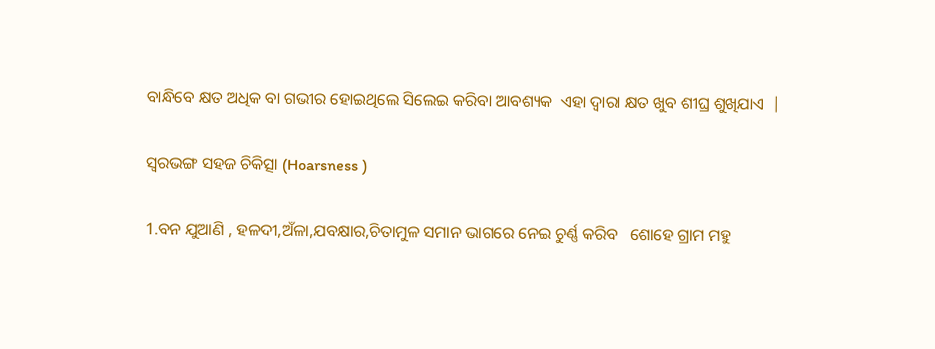ବାନ୍ଧିବେ କ୍ଷତ ଅଧିକ ବା ଗଭୀର ହୋଇଥିଲେ ସିଲେଇ କରିବା ଆବଶ୍ୟକ  ଏହା ଦ୍ୱାରା କ୍ଷତ ଖୁବ ଶୀଘ୍ର ଶୁଖିଯାଏ  |

ସ୍ୱରଭଙ୍ଗ ସହଜ ଚିକିତ୍ସା (Hoarsness )

1.ବନ ଯୁଆଣି , ହଳଦୀ,ଅଁଳା,ଯବକ୍ଷାର,ଚିତାମୁଳ ସମାନ ଭାଗରେ ନେଇ ଚୁର୍ଣ୍ଣ କରିବ   ଶୋହେ ଗ୍ରାମ ମହୁ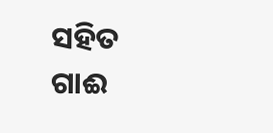ସହିତ ଗାଈ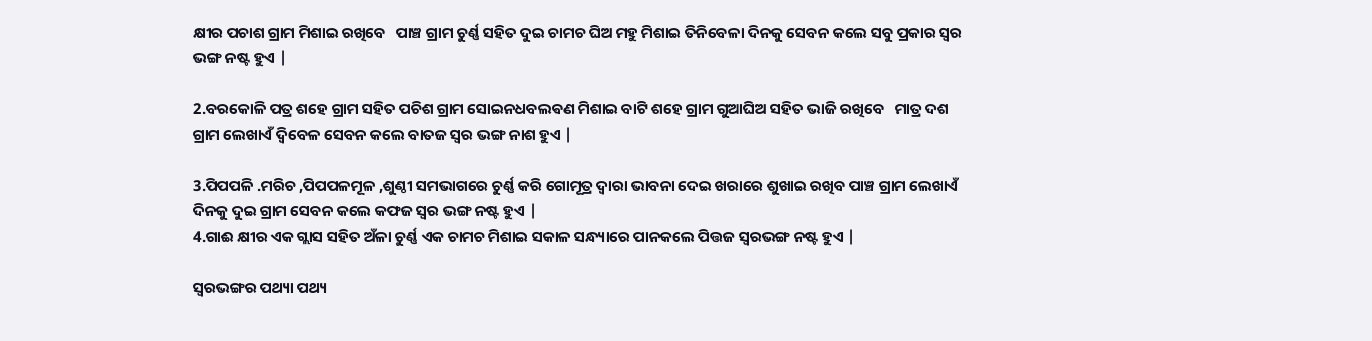କ୍ଷୀର ପଚାଶ ଗ୍ରାମ ମିଶାଇ ରଖିବେ   ପାଞ୍ଚ ଗ୍ରାମ ଚୁର୍ଣ୍ଣ ସହିତ ଦୁଇ ଚାମଚ ଘିଅ ମହୁ ମିଶାଇ ତିନିବେଳା ଦିନକୁ ସେବନ କଲେ ସବୁ ପ୍ରକାର ସ୍ୱର ଭଙ୍ଗ ନଷ୍ଟ ହୁଏ |

2.ବରକୋଳି ପତ୍ର ଶହେ ଗ୍ରାମ ସହିତ ପଚିଶ ଗ୍ରାମ ସୋଇନଧବଲଵଣ ମିଶାଇ ବାଟି ଶହେ ଗ୍ରାମ ଗୁଆଘିଅ ସହିତ ଭାଜି ରଖିବେ   ମାତ୍ର ଦଶ ଗ୍ରାମ ଲେଖାଏଁ ଦ୍ୱିବେଳ ସେବନ କଲେ ବାତଜ ସ୍ୱର ଭଙ୍ଗ ନାଶ ହୁଏ |

3.ପିପପଳି .ମରିଚ ,ପିପପଳମୂଳ ,ଶୁଣ୍ଠୀ ସମଭାଗରେ ଚୁର୍ଣ୍ଣ କରି ଗୋମୂତ୍ର ଦ୍ୱାରା ଭାବନା ଦେଇ ଖରାରେ ଶୁଖାଇ ରଖିବ ପାଞ୍ଚ ଗ୍ରାମ ଲେଖାଏଁ ଦିନକୁ ଦୁଇ ଗ୍ରାମ ସେବନ କଲେ କଫଜ ସ୍ୱର ଭଙ୍ଗ ନଷ୍ଟ ହୁଏ |
4.ଗାଈ କ୍ଷୀର ଏକ ଗ୍ଲାସ ସହିତ ଅଁଳା ଚୁର୍ଣ୍ଣ ଏକ ଚାମଚ ମିଶାଇ ସକାଳ ସନ୍ଧ୍ୟାରେ ପାନକଲେ ପିତ୍ତଜ ସ୍ୱରଭଙ୍ଗ ନଷ୍ଟ ହୁଏ |

ସ୍ୱରଭଙ୍ଗର ପଥ୍ୟା ପଥ୍ୟ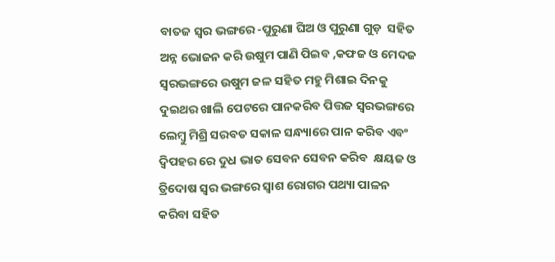ବାତଜ ସ୍ୱର ଭଙ୍ଗରେ -ପୁରୁଣା ଘିଅ ଓ ପୁରୁଣା ଗୁଡ଼  ସହିତ ଅନ୍ନ ଭୋଜନ କରି ଉଷୁମ ପାଣି ପିଇବ ,କଫଜ ଓ ମେଦଜ ସ୍ୱରଭଙ୍ଗରେ ଉଷୁମ ଜଳ ସହିତ ମହୁ ମିଶାଇ ଦିନକୁ ଦୁଇଥର ଖାଲି ପେଟରେ ପାନକରିବ ପିତ୍ତଜ ସ୍ୱରଭଙ୍ଗରେ ଲେମ୍ବୁ ମିଶ୍ରି ସରବତ ସକାଳ ସନ୍ଧ୍ୟାରେ ପାନ କରିବ ଏବଂ ଦ୍ୱିପହର ରେ ଦୁଧ ଭାତ ସେବନ ସେବନ କରିବ  କ୍ଷୟଜ ଓ ତ୍ରିଦୋଷ ସ୍ୱର ଭଙ୍ଗରେ ସ୍ୱାଶ ରୋଗର ପଥ୍ୟା ପାଳନ କରିବା ସହିତ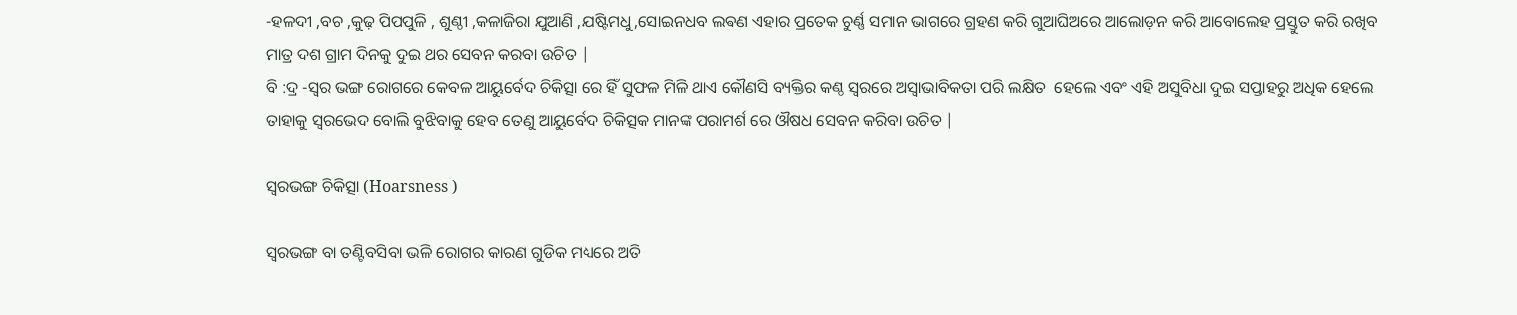-ହଳଦୀ ,ବଚ ,କୁଢ଼ ପିପପୁଳି , ଶୁଣ୍ଠୀ ,କଳାଜିରା ଯୁଆଣି ,ଯଷ୍ଟିମଧୁ,ସୋଇନଧବ ଲଵଣ ଏହାର ପ୍ରତେକ ଚୁର୍ଣ୍ଣ ସମାନ ଭାଗରେ ଗ୍ରହଣ କରି ଗୁଆଘିଅରେ ଆଲୋଡ଼ନ କରି ଆବୋଲେହ ପ୍ରସ୍ତୁତ କରି ରଖିବ  ମାତ୍ର ଦଶ ଗ୍ରାମ ଦିନକୁ ଦୁଇ ଥର ସେବନ କରବା ଉଚିତ |
ବି :ଦ୍ର -ସ୍ୱର ଭଙ୍ଗ ରୋଗରେ କେବଳ ଆୟୁର୍ବେଦ ଚିକିତ୍ସା ରେ ହିଁ ସୁଫଳ ମିଳି ଥାଏ କୌଣସି ବ୍ୟକ୍ତିର କଣ୍ଠ ସ୍ୱରରେ ଅସ୍ଵାଭାବିକତା ପରି ଲକ୍ଷିତ  ହେଲେ ଏବଂ ଏହି ଅସୁବିଧା ଦୁଇ ସପ୍ତାହରୁ ଅଧିକ ହେଲେ ତାହାକୁ ସ୍ୱରଭେଦ ବୋଲି ବୁଝିବାକୁ ହେବ ତେଣୁ ଆୟୁର୍ବେଦ ଚିକିତ୍ସକ ମାନଙ୍କ ପରାମର୍ଶ ରେ ଔଷଧ ସେବନ କରିବା ଉଚିତ |

ସ୍ୱରଭଙ୍ଗ ଚିକିତ୍ସା (Hoarsness )

ସ୍ୱରଭଙ୍ଗ ବା ତଣ୍ଟିବସିବା ଭଳି ରୋଗର କାରଣ ଗୁଡିକ ମଧ୍ୟରେ ଅତି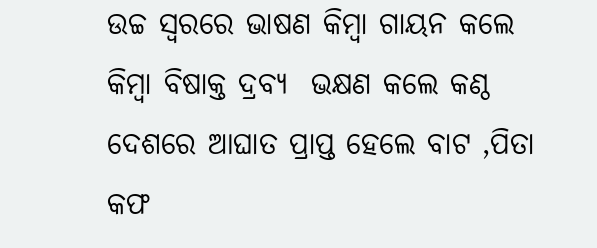ଉଚ୍ଚ ସ୍ୱରରେ ଭାଷଣ କିମ୍ବା ଗାୟନ କଲେ କିମ୍ବା ବିଷାକ୍ତ ଦ୍ରବ୍ୟ  ଭକ୍ଷଣ କଲେ କଣ୍ଠ ଦେଶରେ ଆଘାତ ପ୍ରାପ୍ତ ହେଲେ ବାଟ ,ପିତା କଫ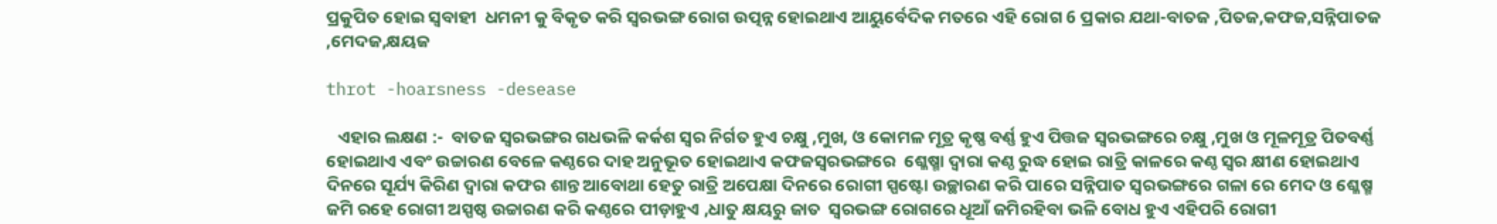ପ୍ରକୁପିତ ହୋଇ ସ୍ୱବାହୀ  ଧମନୀ କୁ ବିକୃତ କରି ସ୍ୱରଭଙ୍ଗ ରୋଗ ଉତ୍ପନ୍ନ ହୋଇଥାଏ ଆୟୁର୍ବେଦିକ ମତରେ ଏହି ରୋଗ 6 ପ୍ରକାର ଯଥା-ବାତଜ ,ପିତଜ,କଫଜ,ସନ୍ନିପାତଜ ,ମେଦଜ,କ୍ଷୟଜ

throt -hoarsness -desease

   ଏହାର ଲକ୍ଷଣ :-  ବାତଜ ସ୍ୱରଭଙ୍ଗର ଗଧଭଳି କର୍କଶ ସ୍ୱର ନିର୍ଗତ ହୁଏ ଚକ୍ଷୁ ,ମୁଖ, ଓ କୋମଳ ମୂତ୍ର କୃଷ୍ଣ ବର୍ଣ୍ଣ ହୁଏ ପିତ୍ତଜ ସ୍ୱରଭଙ୍ଗରେ ଚକ୍ଷୁ ,ମୁଖ ଓ ମୂଳମୂତ୍ର ପିତବର୍ଣ୍ଣ ହୋଇଥାଏ ଏବଂ ଉଚ୍ଚାରଣ ବେଳେ କଣ୍ଠରେ ଦାହ ଅନୁଭୂତ ହୋଇଥାଏ କଫଜସ୍ୱରଭଙ୍ଗରେ  ଶ୍ଳେଷ୍ମା ଦ୍ୱାରା କଣ୍ଠ ରୁଦ୍ଧ ହୋଇ ରାତ୍ରି କାଳରେ କଣ୍ଠ ସ୍ୱର କ୍ଷୀଣ ହୋଇଥାଏ ଦିନରେ ସୂର୍ଯ୍ୟ କିରିଣ ଦ୍ୱାରା କଫର ଶାନ୍ତ ଆବୋଥା ହେତୁ ରାତ୍ରି ଅପେକ୍ଷା ଦିନରେ ରୋଗୀ ସ୍ପଷ୍ଟୋ ଉଚ୍ଛାରଣ କରି ପାରେ ସନ୍ନିପାତ ସ୍ୱରଭଙ୍ଗରେ ଗଳା ରେ ମେଦ ଓ ଶ୍ଳେଷ୍ମ ଜମି ରହେ ରୋଗୀ ଅସ୍ପଷ୍ଠ ଉଚ୍ଚାରଣ କରି କଣ୍ଠରେ ପୀଡ଼ାହୁଏ ,ଧାତୁ କ୍ଷୟରୁ ଜାତ  ସ୍ୱରଭଙ୍ଗ ରୋଗରେ ଧୂଆଁ ଜମିରହିବା ଭଳି ବୋଧ ହୁଏ ଏହିପରି ରୋଗୀ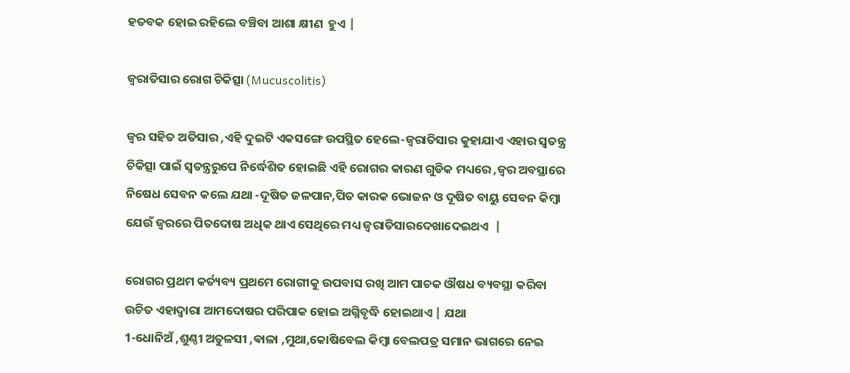ହତବକ ହୋଇ ରହିଲେ ବଞ୍ଚିବା ଆଶା କ୍ଷୀଣ  ହୁଏ |

ଜ୍ଵରାତିସାର ରୋଗ ଚିକିତ୍ସା (Mucuscolitis)

ଜ୍ୱର ସହିତ ଅତିସାର ,ଏହି ଦୁଇଟି ଏକସଙ୍ଗେ ଉପସ୍ଥିତ ହେଲେ-ଜ୍ଵରାତିସାର କୁହାଯାଏ ଏହାର ସ୍ୱତନ୍ତ୍ର ଚିକିତ୍ସା ପାଇଁ ସ୍ୱତନ୍ତ୍ରରୁପେ ନିର୍ଦ୍ଧେଶିତ ହୋଇଛି ଏହି ରୋଗର କାରଣ ଗୁଡିକ ମଧ୍ୟରେ ,ଜ୍ଵର ଅବସ୍ଥାରେ ନିଷେଧ ସେବନ କଲେ ଯଥା -ଦୂଷିତ ଜଳପାନ,ପିତ କାରକ ଭୋଜନ ଓ ଦୂଷିତ ବାୟୁ ସେବନ କିମ୍ବା ଯେଉଁ ଜ୍ଵରରେ ପିତଦୋଷ ଅଧିକ ଥାଏ ସେଥିରେ ମଧ୍ୟ ଜ୍ଵରାତିସାରଦେଖାଦେଇଥଏ  |

ରୋଗର ପ୍ରଥମ କର୍ତ୍ୟବ୍ୟ ପ୍ରଥମେ ରୋଗୀକୁ ଉପବାସ ରଖି ଆମ ପାଚକ ଔଷଧ ବ୍ୟବସ୍ଥା କରିବା ଉଚିତ ଏହାଦ୍ୱାରା ଆମଦୋଷର ପରିପାକ ହୋଇ ଅଗ୍ନିବୃଦ୍ଧି ହୋଇଥାଏ | ଯଥା
1-ଧୋନିଅଁ ,ଶୁଣ୍ଠୀ ଅତୁଳସୀ ,ଵାଳା ,ମୁଥା,କୋଷିବେଲ କିମ୍ବା ବେଲପତ୍ର ସମାନ ଭାଗରେ ନେଇ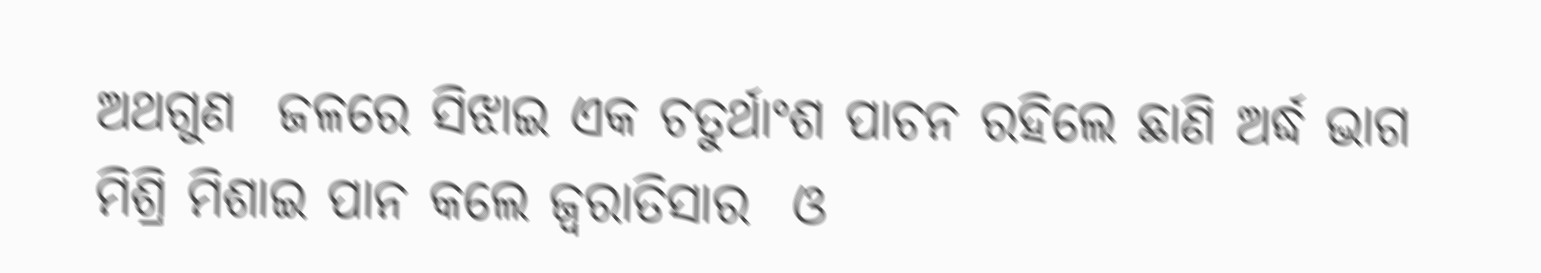ଅଥଗୁଣ  ଜଳରେ ସିଝାଇ ଏକ ଚତୁର୍ଥାଂଶ ପାଚନ ରହିଲେ ଛାଣି ଅର୍ଦ୍ଧ ଭାଗ ମିଶ୍ରି ମିଶାଇ ପାନ କଲେ ଜ୍ଵରାତିସାର  ଓ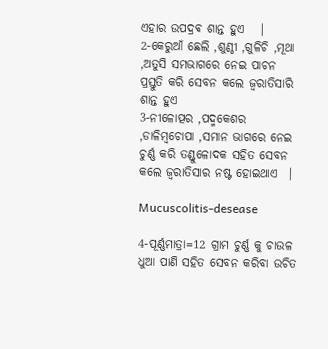ଏହାର ଉପଦ୍ରଵ ଶାନ୍ତ ହୁଏ   |
2-କେରୁଆଁ ଛେଲି ,ଶୁଣ୍ଠୀ ,ଗୁଳିଚି ,ମୂଥା ,ଅତୁସି ସମଭାଗରେ ନେଇ ପାଚନ ପ୍ରସ୍ତୁତି କରି ସେବନ କଲେ ଜ୍ଵରାତିସାରି ଶାନ୍ତ ହୁଏ
3-ନୀଳୋତ୍ପର ,ପଦ୍ମକେଶର ,ଡାଳିମ୍ବଚୋପା ,ସମାନ ଭାଗରେ ନେଇ ଚୁର୍ଣ୍ଣ କରି ତଣ୍ଡୁଳୋଦକ ସହିତ ସେବନ କଲେ ଜ୍ଵରାତିସାର ନଷ୍ଟ ହୋଇଥାଏ  |

Mucuscolitis-desease

4-ପୂର୍ଣ୍ଣମାତ୍ରା=12 ଗ୍ରାମ ଚୁର୍ଣ୍ଣ କୁ ଚାଉଳ ଧୁଆ ପାଣି ସହିତ ସେବନ କରିବା ଉଚିତ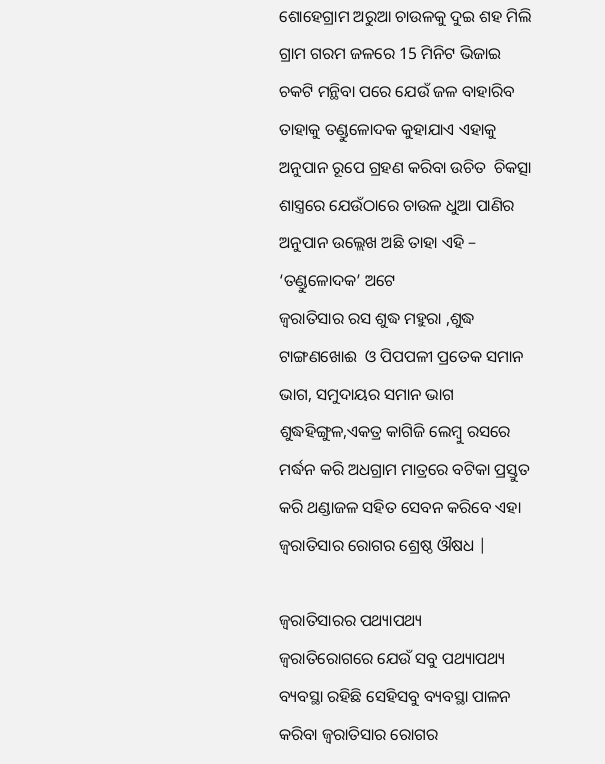ଶୋହେଗ୍ରାମ ଅରୁଆ ଚାଉଳକୁ ଦୁଇ ଶହ ମିଲି ଗ୍ରାମ ଗରମ ଜଳରେ 15 ମିନିଟ ଭିଜାଇ ଚକଟି ମନ୍ଥିବା ପରେ ଯେଉଁ ଜଳ ବାହାରିବ ତାହାକୁ ତଣ୍ଡୁଳୋଦକ କୁହାଯାଏ ଏହାକୁ ଅନୁପାନ ରୂପେ ଗ୍ରହଣ କରିବା ଉଚିତ  ଚିକତ୍ସା ଶାସ୍ତ୍ରରେ ଯେଉଁଠାରେ ଚାଉଳ ଧୁଆ ପାଣିର ଅନୁପାନ ଉଲ୍ଲେଖ ଅଛି ତାହା ଏହି – ‘ତଣ୍ଡୁଳୋଦକ’ ଅଟେ
ଜ୍ଵରାତିସାର ରସ ଶୁଦ୍ଧ ମହୁରା ,ଶୁଦ୍ଧ ଟାଙ୍ଗଣଖୋଈ  ଓ ପିପପଳୀ ପ୍ରତେକ ସମାନ ଭାଗ, ସମୁଦାୟର ସମାନ ଭାଗ ଶୁଦ୍ଧହିଙ୍ଗୁଳ,ଏକତ୍ର କାଗିଜି ଲେମ୍ବୁ ରସରେ ମର୍ଦ୍ଧନ କରି ଅଧଗ୍ରାମ ମାତ୍ରରେ ବଟିକା ପ୍ରସ୍ତୁତ କରି ଥଣ୍ଡାଜଳ ସହିତ ସେବନ କରିବେ ଏହା ଜ୍ଵରାତିସାର ରୋଗର ଶ୍ରେଷ୍ଠ ଔଷଧ |

ଜ୍ଵରାତିସାରର ପଥ୍ୟାପଥ୍ୟ     ଜ୍ଵରାତିରୋଗରେ ଯେଉଁ ସବୁ ପଥ୍ୟାପଥ୍ୟ ବ୍ୟବସ୍ଥା ରହିଛି ସେହିସବୁ ବ୍ୟବସ୍ଥା ପାଳନ କରିବା ଜ୍ଵରାତିସାର ରୋଗର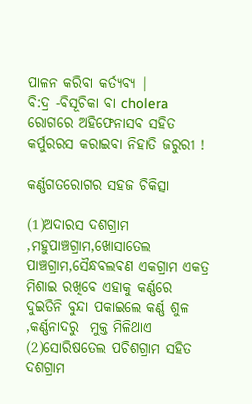ପାଳନ କରିବା କର୍ତ୍ୟବ୍ୟ |
ବି:ଦ୍ର -ବିସୂଚିକା ବା cholera ରୋଗରେ ଅହିଫେନାସବ ସହିତ କର୍ପୁରରସ କରାଇବା ନିହାତି ଜରୁରୀ !

କର୍ଣ୍ଣଗତରୋଗର ସହଜ ଚିକିତ୍ସା

(1)ଅଦାରସ ଦଶଗ୍ରାମ ,ମହୁପାଞ୍ଚଗ୍ରାମ,ଖୋସାତେଲ ପାଞ୍ଚଗ୍ରାମ,ସୈନ୍ଧବଲଵଣ ଏକଗ୍ରାମ ଏକତ୍ର ମିଶାଇ ରଖିବେ ଏହାକୁ କର୍ଣ୍ଣରେ ଦୁଇତିନି ବୁନ୍ଦା ପକାଇଲେ କର୍ଣ୍ଣ ଶୁଳ ,କର୍ଣ୍ଣନାଦରୁ  ମୁକ୍ତ ମିଳିଥାଏ (2)ସୋରିଷତେଲ ପଚିଶଗ୍ରାମ ସହିତ ଦଶଗ୍ରାମ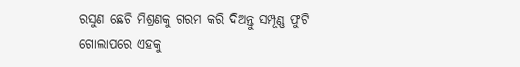ରସୁଣ ଛେଚି ମିଶ୍ରଣକୁ ଗରମ କରି ଦିଅନ୍ତୁ ସମ୍ପୂଣ୍ଣ ଫୁଟି ଗୋଲାପରେ ଏହକୁ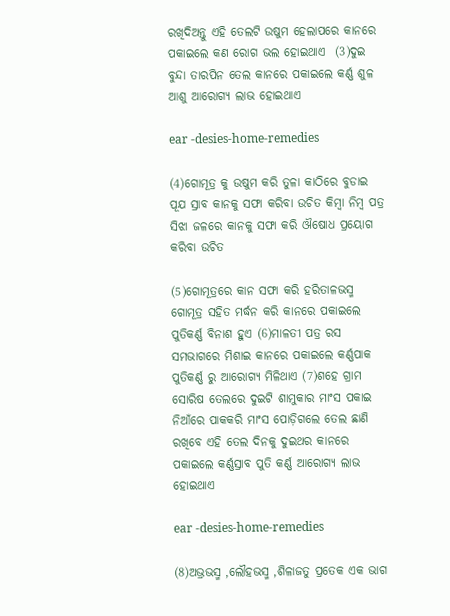ରଖିଦିଅନ୍ତୁ ଏହି ତେଲଟି ଉଷୁମ ହେଲାପରେ କାନରେ ପକାଇଲେ କଣ ରୋଗ ଭଲ ହୋଇଥାଏ  (3)ଦୁଇ ବୁନ୍ଦା ତାରପିନ ତେଲ କାନରେ ପକାଇଲେ କର୍ଣ୍ଣ ଶୁଳ ଆଶୁ ଆରୋଗ୍ୟ ଲାଭ ହୋଇଥାଏ

ear -desies-home-remedies

(4)ଗୋମୂତ୍ର କୁ ଉଷୁମ କରି ତୁଳା କାଠିରେ ବୁଡାଇ ପୂଯ ସ୍ରାବ କାନକୁ ସଫା କରିବା ଉଚିତ କିମ୍ବା ନିମ୍ବ ପତ୍ର ସିଝା ଜଳରେ କାନକୁ ସଫା କରି ଔଷୋଧ ପ୍ରୟୋଗ କରିବା ଉଚିତ

(5)ଗୋମୂତ୍ରରେ କାନ ସଫା କରି ହରିତାଳଭସ୍ମ ଗୋମୂତ୍ର ସହିତ ମର୍ଦ୍ଧନ କରି କାନରେ ପକାଇଲେ ପୁତିକର୍ଣ୍ଣ ବିନାଶ ହୁଏ (6)ମାଳତୀ ପତ୍ର ରସ ସମଭାଗରେ ମିଶାଇ କାନରେ ପକାଇଲେ କର୍ଣ୍ଣପାକ ପୁତିକର୍ଣ୍ଣ ରୁ ଆରୋଗ୍ୟ ମିଳିଥାଏ (7)ଶହେ ଗ୍ରାମ ସୋରିଷ ତେଲରେ ଦୁଇଟି ଶାମୁକାର ମାଂସ ପକାଇ ନିଆଁରେ ପାକକରି ମାଂସ ପୋଡ଼ିଗଲେ ତେଲ ଛାଣି ରଖିବେ ଏହି ତେଲ ଦିନକୁ ଦୁଇଥର କାନରେ ପକାଇଲେ କର୍ଣ୍ଣସ୍ରାବ ପୁତି କର୍ଣ୍ଣ ଆରୋଗ୍ୟ ଲାଭ ହୋଇଥାଏ

ear -desies-home-remedies

(8)ଅଭ୍ରଭସ୍ମ ,ଲୌହଭସ୍ମ ,ଶିଳାଜତୁ ପ୍ରତେକ ଏକ ଭାଗ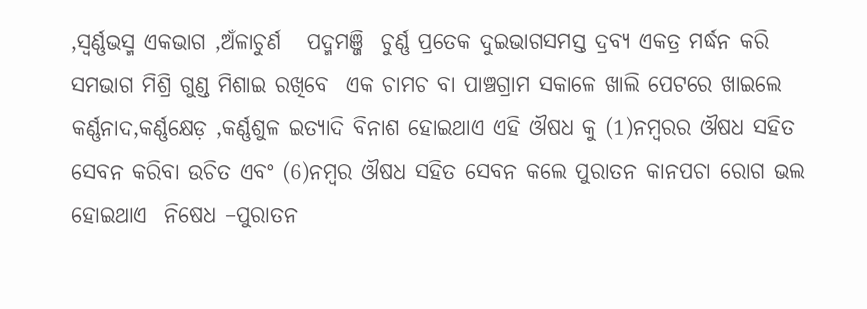,ସ୍ୱର୍ଣ୍ଣଭସ୍ମ ଏକଭାଗ ,ଅଁଳାଚୁର୍ଣ   ପଦ୍ମମଞ୍ଜି  ଚୁର୍ଣ୍ଣ ପ୍ରତେକ ଦୁଇଭାଗସମସ୍ତ ଦ୍ରବ୍ୟ ଏକତ୍ର ମର୍ଦ୍ଧନ କରି ସମଭାଗ ମିଶ୍ରି ଗୁଣ୍ଡ ମିଶାଇ ରଖିବେ  ଏକ ଚାମଚ ବା ପାଞ୍ଚଗ୍ରାମ ସକାଳେ ଖାଲି ପେଟରେ ଖାଇଲେ କର୍ଣ୍ଣନାଦ,କର୍ଣ୍ଣକ୍ଷେଡ଼ ,କର୍ଣ୍ଣଶୁଳ ଇତ୍ୟାଦି ବିନାଶ ହୋଇଥାଏ ଏହି ଔଷଧ କୁ (1)ନମ୍ବରର ଔଷଧ ସହିତ ସେବନ କରିବା ଉଚିତ ଏବଂ (6)ନମ୍ବର ଔଷଧ ସହିତ ସେବନ କଲେ ପୁରାତନ କାନପଚା ରୋଗ ଭଲ ହୋଇଥାଏ  ନିଷେଧ –ପୁରାତନ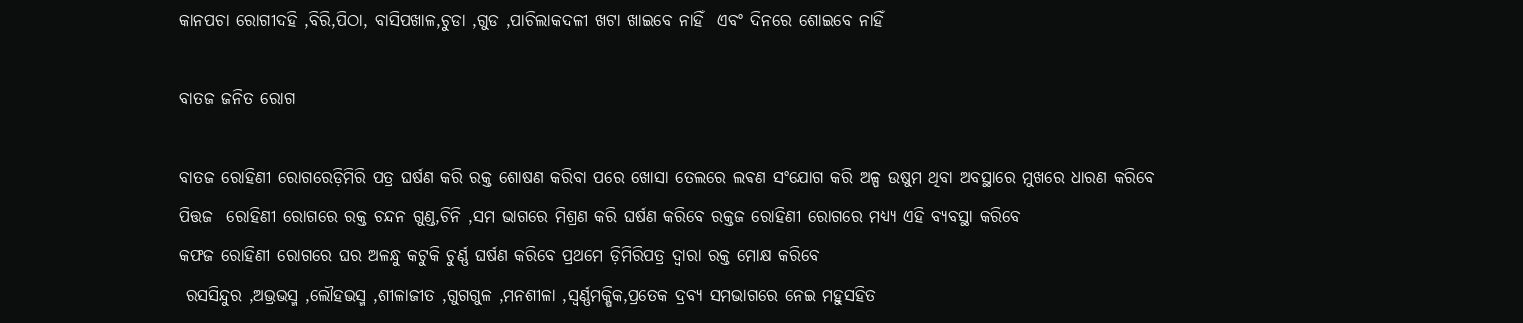କାନପଚା ରୋଗୀଦହି ,ବିରି,ପିଠା, ବାସିପଖାଳ,ଚୁଡା ,ଗୁଡ ,ପାଚିଲାକଦଳୀ ଖଟା ଖାଇବେ ନାହିଁ  ଏବଂ ଦିନରେ ଶୋଇବେ ନାହିଁ

ବାତଜ ଜନିତ ରୋଗ

ବାତଜ ରୋହିଣୀ ରୋଗରେଡ଼ିମିରି ପତ୍ର ଘର୍ଷଣ କରି ରକ୍ତ ଶୋଷଣ କରିବା ପରେ ଖୋସା ତେଲରେ ଲଵଣ ସଂଯୋଗ କରି ଅଳ୍ପ ଉଷୁମ ଥିବା ଅବସ୍ଥାରେ ମୁଖରେ ଧାରଣ କରିବେ
ପିତ୍ତଜ  ରୋହିଣୀ ରୋଗରେ ରକ୍ତ ଚନ୍ଦନ ଗୁଣ୍ଡ,ଚିନି ,ସମ ଭାଗରେ ମିଶ୍ରଣ କରି ଘର୍ଷଣ କରିବେ ରକ୍ତଜ ରୋହିଣୀ ରୋଗରେ ମଧ୍ୟ୍ୟ ଏହି ବ୍ୟବସ୍ଥା କରିବେ
କଫଜ ରୋହିଣୀ ରୋଗରେ ଘର ଅଳନ୍ଧୁ କଟୁକି ଚୁର୍ଣ୍ଣ ଘର୍ଷଣ କରିବେ ପ୍ରଥମେ ଡ଼ିମିରିପତ୍ର ଦ୍ୱାରା ରକ୍ତ ମୋକ୍ଷ କରିବେ
 ରସସିନ୍ଦୁର ,ଅଭ୍ରଭସ୍ମ ,ଲୌହଭସ୍ମ ,ଶୀଳାଜୀତ ,ଗୁଗଗୁଳ ,ମନଶୀଳା ,ସ୍ୱର୍ଣ୍ଣମକ୍ଷିକ,ପ୍ରତେକ ଦ୍ରବ୍ୟ ସମଭାଗରେ ନେଇ ମହୁସହିତ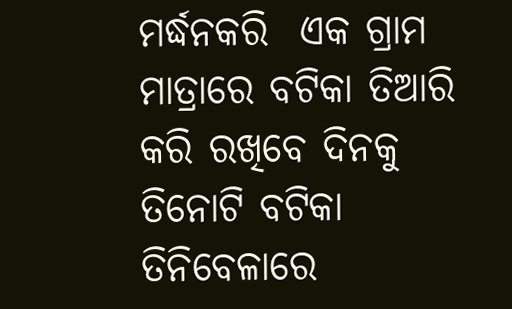ମର୍ଦ୍ଧନକରି  ଏକ ଗ୍ରାମ ମାତ୍ରାରେ ବଟିକା ତିଆରି କରି ରଖିବେ ଦିନକୁ ତିନୋଟି ବଟିକା ତିନିବେଳାରେ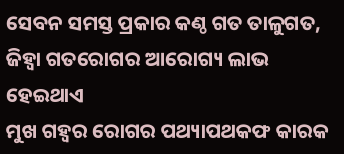ସେବନ ସମସ୍ତ ପ୍ରକାର କଣ୍ଠ ଗତ ତାଳୁଗତ, ଜିହ୍ୱା ଗତରୋଗର ଆରୋଗ୍ୟ ଲାଭ ହେଇଥାଏ
ମୁଖ ଗହ୍ୱର ରୋଗର ପଥ୍ୟାପଥକଫ କାରକ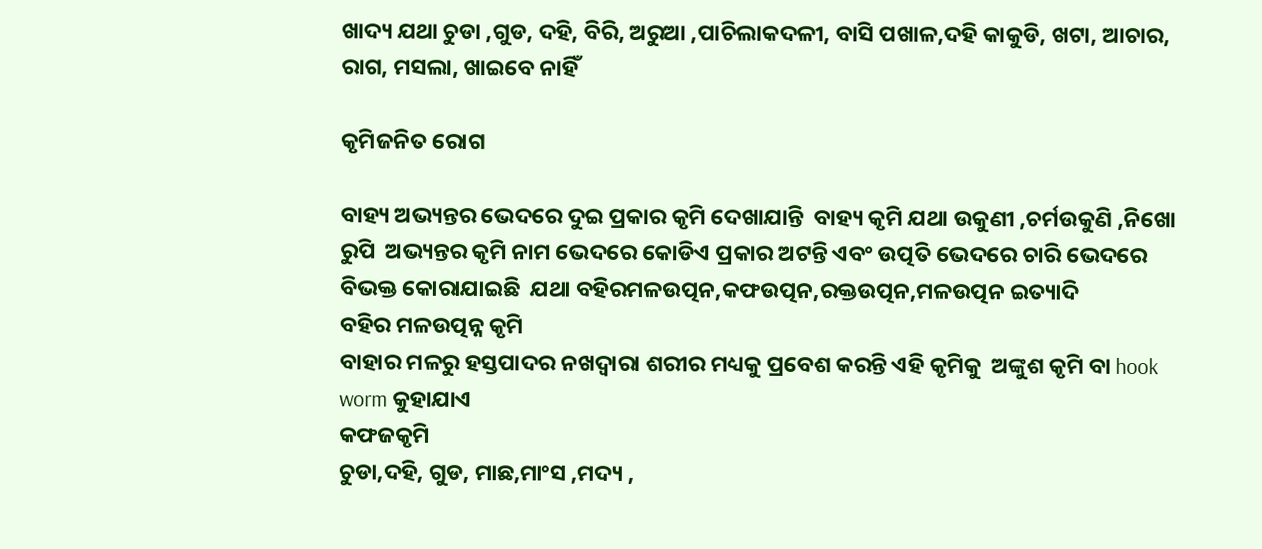ଖାଦ୍ୟ ଯଥା ଚୁଡା ,ଗୁଡ, ଦହି, ବିରି, ଅରୁଆ ,ପାଚିଲାକଦଳୀ, ବାସି ପଖାଳ,ଦହି କାକୁଡି, ଖଟା, ଆଚାର, ରାଗ, ମସଲା, ଖାଇବେ ନାହିଁ

କୃମିଜନିତ ରୋଗ

ବାହ୍ୟ ଅଭ୍ୟନ୍ତର ଭେଦରେ ଦୁଇ ପ୍ରକାର କୃମି ଦେଖାଯାନ୍ତି  ବାହ୍ୟ କୃମି ଯଥା ଉକୁଣୀ ,ଚର୍ମଉକୁଣି ,ନିଖୋ ରୁପି  ଅଭ୍ୟନ୍ତର କୃମି ନାମ ଭେଦରେ କୋଡିଏ ପ୍ରକାର ଅଟନ୍ତି ଏବଂ ଉତ୍ପତି ଭେଦରେ ଚାରି ଭେଦରେ ବିଭକ୍ତ କୋରାଯାଇଛି  ଯଥା ବହିରମଳଉତ୍ପନ,କଫଉତ୍ପନ,ରକ୍ତଉତ୍ପନ,ମଳଉତ୍ପନ ଇତ୍ୟାଦି
ବହିର ମଳଉତ୍ପନ୍ନ କୃମି
ବାହାର ମଳରୁ ହସ୍ତପାଦର ନଖଦ୍ୱାରା ଶରୀର ମଧ୍ୟକୁ ପ୍ରବେଶ କରନ୍ତି ଏହି କୃମିକୁ  ଅଙ୍କୁଶ କୃମି ବା hook worm କୁହାଯାଏ
କଫଜକୃମି
ଚୁଡା,ଦହି, ଗୁଡ, ମାଛ,ମାଂସ ,ମଦ୍ୟ ,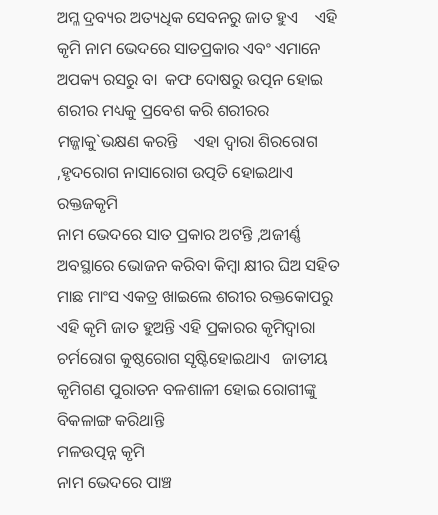ଅମ୍ଳ ଦ୍ରବ୍ୟର ଅତ୍ୟଧିକ ସେବନରୁ ଜାତ ହୁଏ    ଏହି କୃମି ନାମ ଭେଦରେ ସାତପ୍ରକାର ଏବଂ ଏମାନେ ଅପକ୍ୟ ରସରୁ ବା  କଫ ଦୋଷରୁ ଉତ୍ପନ ହୋଇ ଶରୀର ମଧ୍ୟକୁ ପ୍ରବେଶ କରି ଶରୀରର ମଜ୍ଜାକୁ`ଭକ୍ଷଣ କରନ୍ତି    ଏହା ଦ୍ୱାରା ଶିରରୋଗ ,ହୃଦରୋଗ ନାସାରୋଗ ଉତ୍ପତି ହୋଇଥାଏ
ରକ୍ତଜକୃମି
ନାମ ଭେଦରେ ସାତ ପ୍ରକାର ଅଟନ୍ତି ,ଅଜୀର୍ଣ୍ଣ ଅବସ୍ଥାରେ ଭୋଜନ କରିବା କିମ୍ବା କ୍ଷୀର ଘିଅ ସହିତ ମାଛ ମାଂସ ଏକତ୍ର ଖାଇଲେ ଶରୀର ରକ୍ତକୋପରୁ ଏହି କୃମି ଜାତ ହୁଅନ୍ତି ଏହି ପ୍ରକାରର କୃମିଦ୍ୱାରା ଚର୍ମରୋଗ କୁଷ୍ଠରୋଗ ସୃଷ୍ଟିହୋଇଥାଏ   ଜାତୀୟ କୃମିଗଣ ପୁରାତନ ବଳଶାଳୀ ହୋଇ ରୋଗୀଙ୍କୁ ବିକଳାଙ୍ଗ କରିଥାନ୍ତି
ମଳଉତ୍ପନ୍ନ କୃମି
ନାମ ଭେଦରେ ପାଞ୍ଚ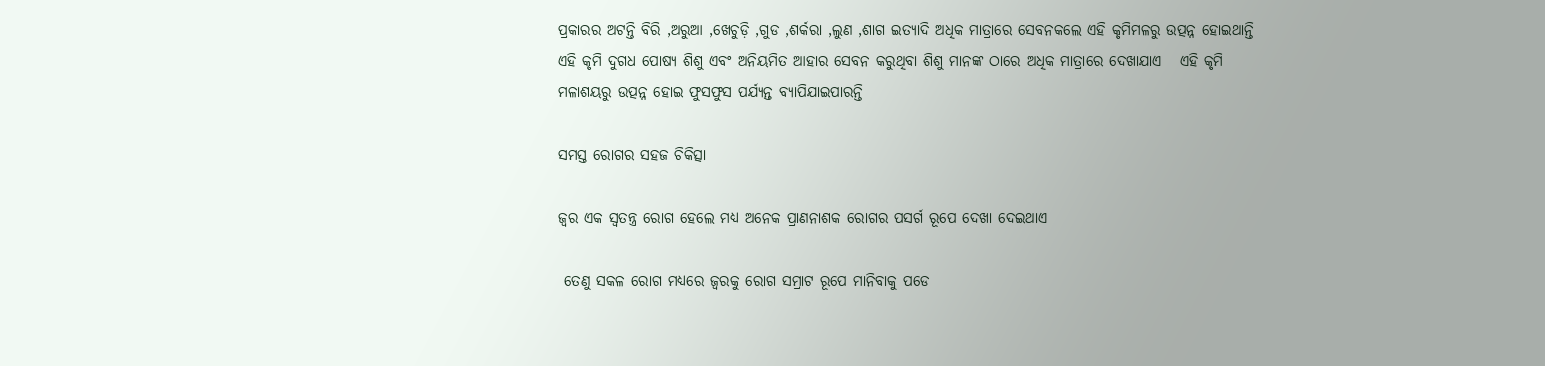ପ୍ରକାରର ଅଟନ୍ତି ବିରି ,ଅରୁଆ ,ଖେଚୁଡ଼ି ,ଗୁଡ ,ଶର୍କରା ,ଲୁଣ ,ଶାଗ ଇତ୍ୟାଦି ଅଧିକ ମାତ୍ରାରେ ସେବନକଲେ ଏହି କୃମିମଳରୁ ଉତ୍ପନ୍ନ ହୋଇଥାନ୍ତି ଏହି କୃମି ଦୁଗଧ ପୋଷ୍ୟ ଶିଶୁ ଏବଂ ଅନିୟମିତ ଆହାର ସେବନ କରୁଥିବା ଶିଶୁ ମାନଙ୍କ ଠାରେ ଅଧିକ ମାତ୍ରାରେ ଦେଖାଯାଏ   ଏହି କୃମି ମଳାଶୟରୁ ଉତ୍ପନ୍ନ ହୋଇ ଫୁସଫୁସ ପର୍ଯ୍ୟନ୍ତ ବ୍ୟାପିଯାଇପାରନ୍ତି

ସମସ୍ତ ରୋଗର ସହଜ ଚିକିତ୍ସା

ଜ୍ୱର ଏକ ସ୍ୱତନ୍ତ୍ର ରୋଗ ହେଲେ ମଧ୍ୟ ଅନେକ ପ୍ରାଣନାଶକ ରୋଗର ପସର୍ଗ ରୂପେ ଦେଖା ଦେଇଥାଏ

 ତେଣୁ ସକଳ ରୋଗ ମଧ୍ୟରେ ଜ୍ୱରକୁ ରୋଗ ସମ୍ରାଟ ରୂପେ ମାନିବାକୁ ପଡେ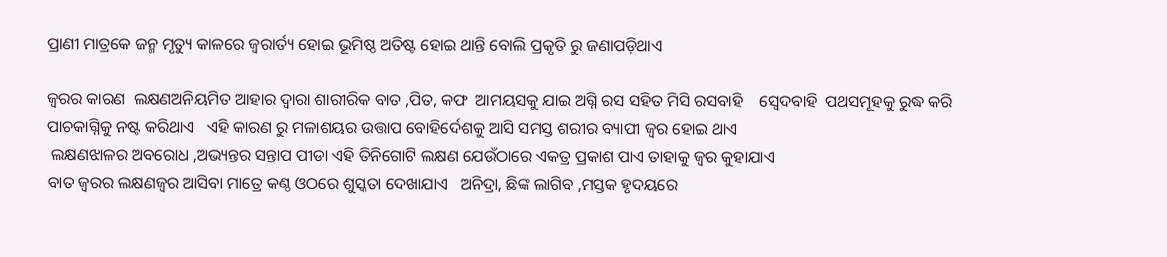ପ୍ରାଣୀ ମାତ୍ରକେ ଜନ୍ମ ମୃତ୍ୟୁ କାଳରେ ଜ୍ଵରାର୍ତ୍ୟ ହୋଇ ଭୂମିଷ୍ଠ ଅତିଷ୍ଟ ହୋଇ ଥାନ୍ତି ବୋଲି ପ୍ରକୃତି ରୁ ଜଣାପଡ଼ିଥାଏ

ଜ୍ଵରର କାରଣ  ଲକ୍ଷଣଅନିୟମିତ ଆହାର ଦ୍ୱାରା ଶାରୀରିକ ବାତ ,ପିତ, କଫ  ଆମୟସକୁ ଯାଇ ଅଗ୍ନି ରସ ସହିତ ମିସି ରସବାହି    ସ୍ଵେଦବାହି  ପଥସମୂହକୁ ରୁଦ୍ଧ କରି ପାଚକାଗ୍ନିକୁ ନଷ୍ଟ କରିଥାଏ   ଏହି କାରଣ ରୁ ମଳାଶୟର ଉତ୍ତାପ ବୋହିର୍ଦେଶକୁ ଆସି ସମସ୍ତ ଶରୀର ବ୍ୟାପୀ ଜ୍ଵର ହୋଇ ଥାଏ
 ଲକ୍ଷଣଝାଳର ଅବରୋଧ ,ଅଭ୍ୟନ୍ତର ସନ୍ତାପ ପୀଡା ଏହି ତିନିଗୋଟି ଲକ୍ଷଣ ଯେଉଁଠାରେ ଏକତ୍ର ପ୍ରକାଶ ପାଏ ତାହାକୁ ଜ୍ଵର କୁହାଯାଏ
ବାତ ଜ୍ୱରର ଲକ୍ଷଣଜ୍ଵର ଆସିବା ମାତ୍ରେ କଣ୍ଠ ଓଠରେ ଶୁସ୍କତା ଦେଖାଯାଏ   ଅନିଦ୍ରା, ଛିଙ୍କ ଲାଗିବ ,ମସ୍ତକ ହୃଦୟରେ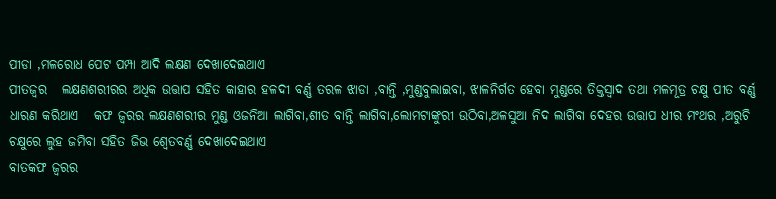ପୀଡା ,ମଳରୋଧ ପେଟ ପମ୍ପା ଆଦି ଲକ୍ଷଣ ଦେଖାଦେଇଥାଏ
ପୀତଜ୍ଵର   ଲକ୍ଷଣଶରୀରର ଅଧିକ ଉତ୍ତାପ ସହିତ କାହାର ହଳଦୀ ବର୍ଣ୍ଣ ତରଳ ଝାଡା ,ବାନ୍ତି ,ମୁଣ୍ଡବୁଲାଇବା, ଝାଳନିର୍ଗତ ହେବା ମୁଣ୍ଡରେ ତିକ୍ତସ୍ଵାଦ ତଥା ମଳମୂତ୍ର ଚକ୍ଷୁ ପୀତ ବର୍ଣ୍ଣ ଧାରଣ କରିଥାଏ   କଫ ଜ୍ଵରର ଲକ୍ଷଣଶରୀର ମୁଣ୍ଡ ଓଜନିଆ ଲାଗିବା,ଶୀତ ବାନ୍ତି ଲାଗିବା,ଲୋମଟାଙ୍କୁରୀ ଉଠିବା,ଅଳସୁଆ ନିଦ ଲାଗିବା ଦେହର ଉତ୍ତାପ ଧୀର ମଂଥର ,ଅରୁଚି ଚକ୍ଷୁରେ ଲୁହ ଜମିବା ସହିତ ଜିଭ ଶ୍ୱେତବର୍ଣ୍ଣ ଦେଖାଦେଇଥାଏ
ବାତକଫ ଜ୍ଵରର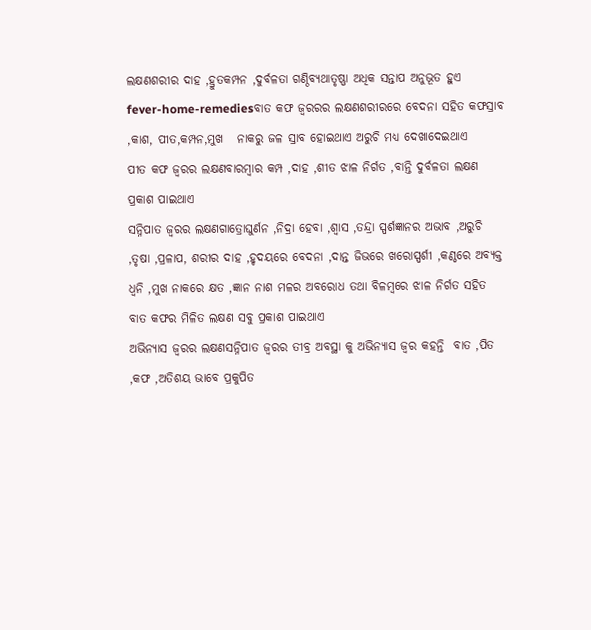ଲକ୍ଷଣଶରୀର ଦାହ ,ହ୍ରୁତକମ୍ପନ ,ଦୁର୍ବଳତା ଗଣ୍ଠିବ୍ୟଥାତୃଷ୍ଣା ଅଧିକ ସନ୍ତାପ ଅନୁଭୂତ ହୁଏ
fever-home-remediesବାତ କଫ ଜ୍ଵରରର ଲକ୍ଷଣଶରୀରରେ ବେଦନା ସହିତ କଫସ୍ରାବ ,କାଶ, ପୀତ,କମ୍ପନ,ମୁଖ   ନାକରୁ ଜଳ ସ୍ରାବ ହୋଇଥାଏ ଅରୁଚି ମଧ୍ୟ ଦେଖାଦେଇଥାଏ
ପୀତ କଫ ଜ୍ଵରର ଲକ୍ଷଣବାରମ୍ବାର କମ୍ପ ,ଦାହ ,ଶୀତ ଝାଳ ନିର୍ଗତ ,ବାନ୍ତି ଦୁର୍ବଳତା ଲକ୍ଷଣ ପ୍ରକାଶ ପାଇଥାଏ
ସନ୍ନିପାତ ଜ୍ଵରର ଲକ୍ଷଣଗାତ୍ରୋଘୁର୍ଣନ ,ନିଦ୍ରା ହେବା ,ଶ୍ଵାସ ,ତନ୍ଦ୍ରା ସ୍ପର୍ଶଜ୍ଞାନର ଅଭାବ ,ଅରୁଚି ,ତୃଷା ,ପ୍ରଳାପ, ଶରୀର ଦାହ ,ହୃଦୟରେ ବେଦନା ,ଦାନ୍ତ ଜିଭରେ ଖରୋସ୍ପର୍ଶୀ ,କଣ୍ଠରେ ଅବ୍ୟକ୍ତ ଧ୍ୱନି ,ମୁଖ ନାକରେ କ୍ଷତ ,ଜ୍ଞାନ ନାଶ ମଳର ଅବରୋଧ ତଥା ବିଳମ୍ବରେ ଝାଳ ନିର୍ଗତ ସହିତ ବାତ କଫର ମିଳିତ ଲକ୍ଷଣ ସବୁ ପ୍ରକାଶ ପାଇଥାଏ
ଅଭିନ୍ୟାସ ଜ୍ଵରର ଲକ୍ଷଣସନ୍ନିପାତ ଜ୍ଵରର ତୀବ୍ର ଅବସ୍ଥା କୁ ଅଭିନ୍ୟାସ ଜ୍ଵର କହନ୍ତି  ବାତ ,ପିତ ,କଫ ,ଅତିଶୟ ଭାବେ ପ୍ରକୁପିତ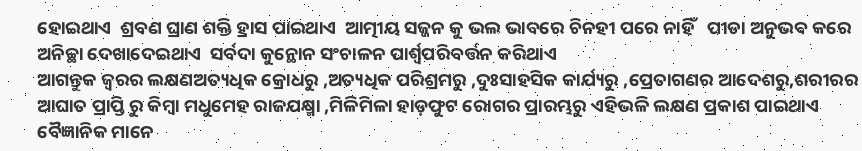ହୋଇଥାଏ  ଶ୍ରବଣ ଘ୍ରାଣ ଶକ୍ତି ହ୍ରାସ ପାଇଥାଏ  ଆତ୍ମୀୟ ସଜ୍ଜନ କୁ ଭଲ ଭାବରେ ଚିନହୀ ପରେ ନାହିଁ   ପୀଡା ଅନୁଭବ କରେ  ଅନିଚ୍ଛା ଦେଖାଦେଇଥାଏ  ସର୍ବଦା କୁନ୍ଥୋନ ସଂଚାଳନ ପାର୍ଶ୍ୱପରିବର୍ତ୍ତନ କରିଥାଏ
ଆଗନ୍ତୁକ ଜ୍ଵରର ଲକ୍ଷଣଅତ୍ୟଧିକ କ୍ରୋଧରୁ ,ଅତ୍ୟଧିକ ପରିଶ୍ରମରୁ ,ଦୁଃସାହସିକ କାର୍ଯ୍ୟରୁ ,ପ୍ରେତାଗଣର ଆଦେଶରୁ,ଶରୀରର ଆଘାତ ପ୍ରାପ୍ତି ରୁ କିମ୍ବା ମଧୁମେହ ରାଜଯକ୍ଷ୍ମା ,ମିଳିମିଳା ହାଡ଼ଫୁଟ ରୋଗର ପ୍ରାରମ୍ଭରୁ ଏହିଭଳି ଲକ୍ଷଣ ପ୍ରକାଶ ପାଇଥାଏ  ବୈଜ୍ଞାନିକ ମାନେ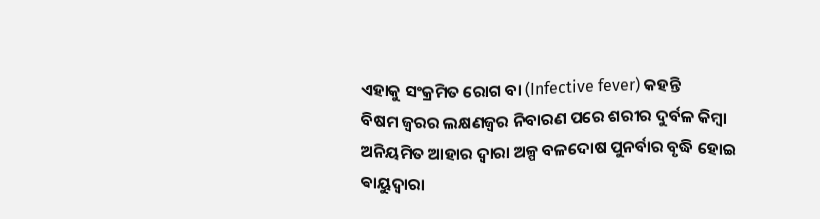ଏହାକୁ ସଂକ୍ରମିତ ରୋଗ ବା (Infective fever) କହନ୍ତି
ବିଷମ ଜ୍ଵରର ଲକ୍ଷଣଜ୍ଵର ନିବାରଣ ପରେ ଶରୀର ଦୁର୍ବଳ କିମ୍ବା ଅନିୟମିତ ଆହାର ଦ୍ୱାରା ଅଳ୍ପ ବଳଦୋଷ ପୁନର୍ବାର ବୃଦ୍ଧି ହୋଇ ଵାୟୁଦ୍ୱାରା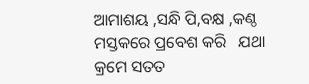ଆମାଶୟ ,ସନ୍ଧି ପି,ବକ୍ଷ ,କଣ୍ଠ ମସ୍ତକରେ ପ୍ରବେଶ କରି   ଯଥା କ୍ରମେ ସତତ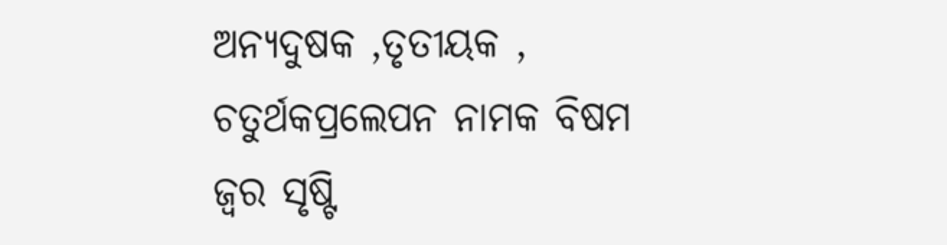ଅନ୍ୟଦୁଷକ ,ତୃତୀୟକ ,
ଚତୁର୍ଥକପ୍ରଲେପନ ନାମକ ବିଷମ ଜ୍ଵର ସୃଷ୍ଟି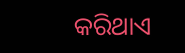କରିଥାଏ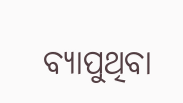ବ୍ୟାପୁଥିବା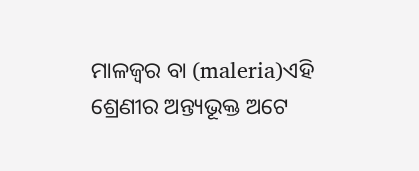ମାଳଜ୍ଵର ବା (maleria)ଏହି ଶ୍ରେଣୀର ଅନ୍ତ୍ୟଭୂକ୍ତ ଅଟେ